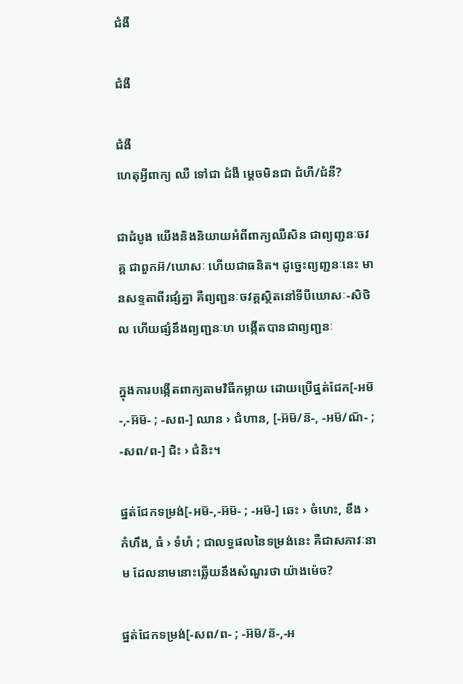ជំងឺ

ជំងឺ

ជំងឺ
ហេតុអ្វីពាក្យ ឈឺ ទៅជា ជំងឺ ម្ដេចមិនជា ជំហឺ/ជំនឺ?

ជាដំបូង យើងនិងនិយាយអំពីពាក្យឈឺសិន ជាព្យញ្ជនៈចវគ្គ ជាពួកអ៊/ឃោសៈ ហើយជាធនិត។ ដូច្នេះព្យញ្ជនៈនេះ មានសទ្ទតាពីរផ្សំគ្នា គឺព្យញ្ជនៈចវគ្គស្ថិតនៅទីបីឃោសៈ-សិថិល ហើយផ្សំនឹងព្យញ្ជនៈហ បង្កើតបានជាព្យញ្ជនៈ

ក្នុងការបង្កើតពាក្យតាមវិធីកម្លាយ ដោយប្រើផ្នត់ជែក[-អម៑-,-អ៊ម៑- ; -សព-] ឈាន › ជំហាន, [-អ៊ម៑/ន៑-, -អម៑/ណ៑- ; -សព/ព-] ជិះ › ជំនិះ។

ផ្នត់ជែកទម្រង់[-អម៑-,-អ៊ម៑- ; -អម៑-] ឆេះ › ចំហេះ, ខឹង › កំហឹង, ធំ › ទំហំ ; ជាលទ្ធផលនៃទម្រង់នេះ គឺជាសភាវៈនាម ដែលនាមនោះឆ្លើយនឹងសំណួរថា យ៉ាងម៉េច?

ផ្នត់ជែកទម្រង់[-សព/ព- ; -អ៊ម៑/ន៑-,-អ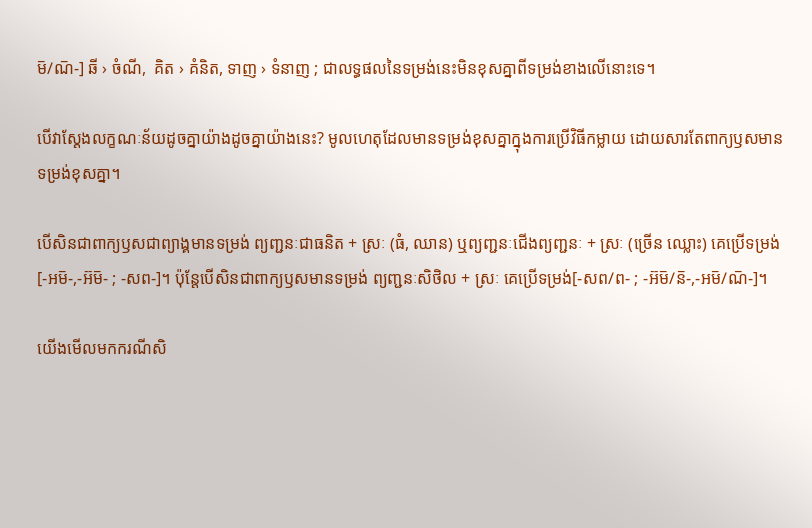ម៑/ណ៑-] ឆី › ចំណី,  គិត › គំនិត, ទាញ › ទំនាញ ; ជាលទ្ធផលនៃទម្រង់នេះមិនខុសគ្នាពីទម្រង់ខាងលើនោះទេ។

បើវាស្ដែងលក្ខណៈន័យដូចគ្នាយ៉ាងដូចគ្នាយ៉ាងនេះ? មូលហេតុដែលមានទម្រង់ខុសគ្នាក្នុងការប្រើវិធីកម្លាយ ដោយសារតែពាក្យឫសមានទម្រង់ខុសគ្នា។

បើសិនជាពាក្យឫសជាព្យាង្គមានទម្រង់ ព្យញ្ជនៈជាធនិត + ស្រៈ (ធំ, ឈាន) ឬព្យញ្ជនៈជើងព្យញ្ជនៈ + ស្រៈ (ច្រើន ឈ្លោះ) គេប្រើទម្រង់[-អម៑-,-អ៊ម៑- ; -សព-]។ ប៉ុន្តែបើសិនជាពាក្យឫសមានទម្រង់ ព្យញ្ជនៈសិថិល + ស្រៈ គេប្រើទម្រង់[-សព/ព- ; -អ៊ម៑/ន៑-,-អម៑/ណ៑-]។

យើងមើលមកករណីសិ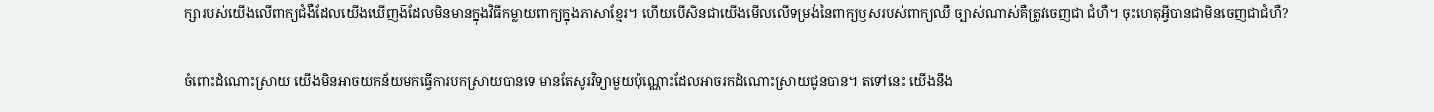ក្សារបស់យើងលើពាក្យជំងឺដែលយើងឃើញង៑ដែលមិនមានក្នុងវិធីកម្លាយពាក្យក្នុងភាសាខ្មែរ។ ហើយបើសិនជាយើងមើលលើទម្រង់នៃពាក្យឫសរបស់ពាក្យឈឺ ច្បាស់ណាស់គឺត្រូវចេញជា ជំហឺ។ ចុះហេតុអ្វីបានជាមិនចេញជាជំហឺ?

ចំពោះដំណោះស្រាយ យើងមិនអាចយកន័យមកធ្វើការបកស្រាយបានទេ មានតែសូរវិទ្យាមួយប៉ុណ្ណោះដែលអាចរកដំណោះស្រាយជូនបាន។ តទៅនេះ យើងនឹង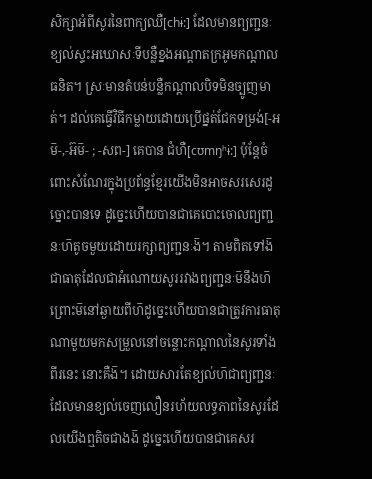សិក្សាអំពីសូរនៃពាក្យឈឺ[chɨ:] ដែលមានព្យញ្ជនៈខ្យល់ស្ទះអឃោសៈទីបន្លឺខ្នងអណ្ដាតក្រអូមកណ្ដាលធនិត។ ស្រៈមានតំបន់បន្លឺកណ្ដាលបិទមិនច្បូញមាត់។ ដល់គេធ្វើវិធីកម្លាយដោយប្រើផ្នត់ជែកទម្រង់[-អម៑-,-អ៊ម៑- ; -សព-] គេបាន ជំហឺ[cʊmŋʰɨ:] ប៉ុន្តែចំពោះសំណែរក្នុងប្រព័ន្ធខ្មែរយើងមិនអាចសរសេរដូច្នោះបានទេ ដូច្នេះហើយបានជាគេបោះចោលព្យញ្ជនៈហ៑តូចមួយដោយរក្សាព្យញ្ជនៈង៑។ តាមពិតទៅង៑ជាធាតុដែលជាអំណោយសូររវាងព្យញ្ជនៈម៑នឹងហ៑ ព្រោះម៑នៅឆ្ងាយពីហ៑ដូច្នេះហើយបានជាត្រូវការធាតុណាមួយមកសម្រួលនៅចន្លោះកណ្ដាលនៃសូរទាំងពីរនេះ នោះគឺង៑។ ដោយសារតែខ្យល់ហ៑ជាព្យញ្ជនៈដែលមានខ្យល់ចេញលឿនរហ័យលទ្ធភាពនៃសូរដែលយើងឮតិចជាងង៑ ដូច្នេះហើយបានជាគេសរ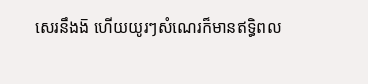សេរនឹងង៑ ហើយយូរៗសំណេរក៏មានឥទ្ធិពល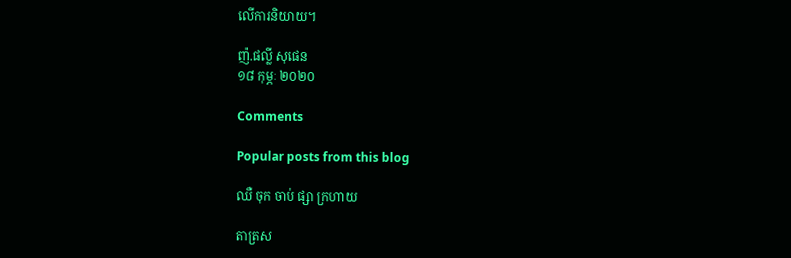លើការនិយាយ។

ញ៉.ផល្លី សុផេន
១៨ កុម្ភៈ ២០២០

Comments

Popular posts from this blog

ឈឺ ចុក ចាប់ ផ្សា ក្រហាយ

តាត្រស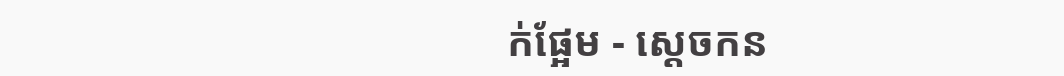ក់ផ្អែម - ស្ដេចកន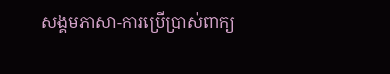សង្គមភាសា-ការប្រើប្រាស់ពាក្យ